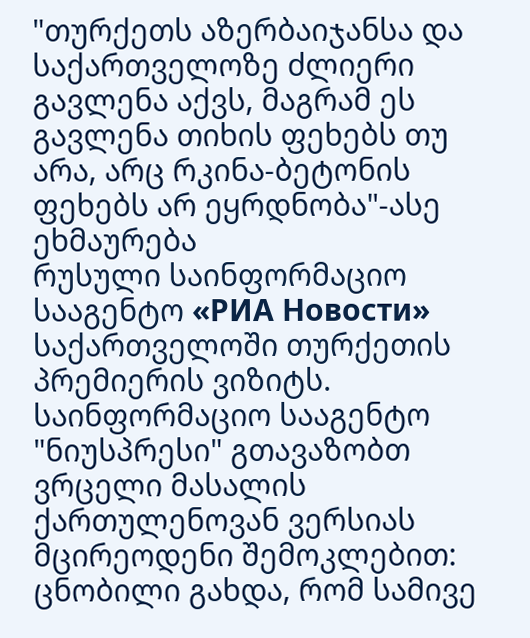"თურქეთს აზერბაიჯანსა და საქართველოზე ძლიერი გავლენა აქვს, მაგრამ ეს გავლენა თიხის ფეხებს თუ არა, არც რკინა-ბეტონის ფეხებს არ ეყრდნობა"-ასე ეხმაურება
რუსული საინფორმაციო სააგენტო «РИА Новости» საქართველოში თურქეთის პრემიერის ვიზიტს.
საინფორმაციო სააგენტო "ნიუსპრესი" გთავაზობთ ვრცელი მასალის ქართულენოვან ვერსიას მცირეოდენი შემოკლებით:
ცნობილი გახდა, რომ სამივე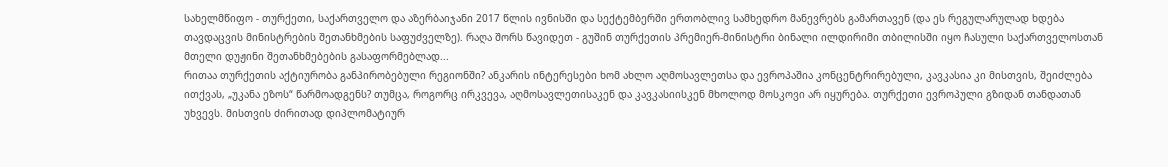სახელმწიფო - თურქეთი, საქართველო და აზერბაიჯანი 2017 წლის ივნისში და სექტემბერში ერთობლივ სამხედრო მანევრებს გამართავენ (და ეს რეგულარულად ხდება თავდაცვის მინისტრების შეთანხმების საფუძველზე). რაღა შორს წავიდეთ - გუშინ თურქეთის პრემიერ-მინისტრი ბინალი ილდირიმი თბილისში იყო ჩასული საქართველოსთან მთელი დუჟინი შეთანხმებების გასაფორმებლად...
რითაა თურქეთის აქტიურობა განპირობებული რეგიონში? ანკარის ინტერესები ხომ ახლო აღმოსავლეთსა და ევროპაშია კონცენტრირებული, კავკასია კი მისთვის, შეიძლება ითქვას, „უკანა ეზოს“ წარმოადგენს? თუმცა, როგორც ირკვევა, აღმოსავლეთისაკენ და კავკასიისკენ მხოლოდ მოსკოვი არ იყურება. თურქეთი ევროპული გზიდან თანდათან უხვევს. მისთვის ძირითად დიპლომატიურ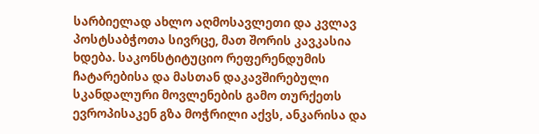სარბიელად ახლო აღმოსავლეთი და კვლავ პოსტსაბჭოთა სივრცე, მათ შორის კავკასია ხდება. საკონსტიტუციო რეფერენდუმის ჩატარებისა და მასთან დაკავშირებული სკანდალური მოვლენების გამო თურქეთს ევროპისაკენ გზა მოჭრილი აქვს, ანკარისა და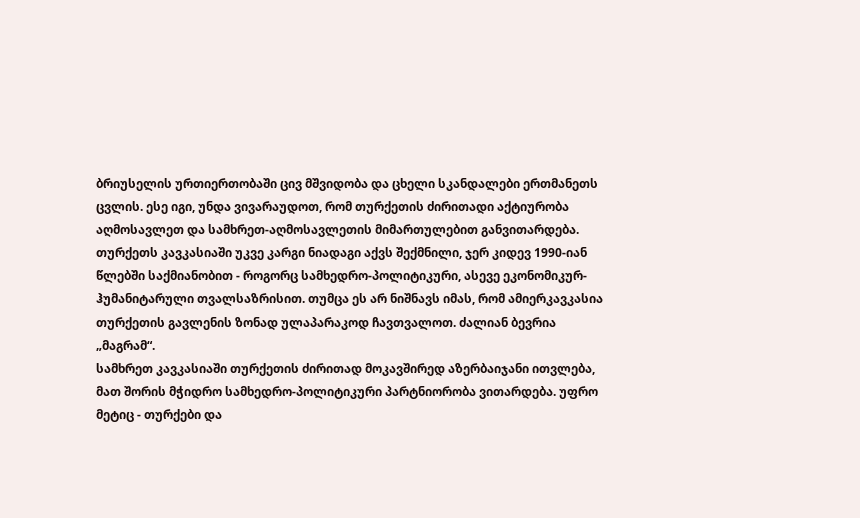ბრიუსელის ურთიერთობაში ცივ მშვიდობა და ცხელი სკანდალები ერთმანეთს ცვლის. ესე იგი, უნდა ვივარაუდოთ, რომ თურქეთის ძირითადი აქტიურობა აღმოსავლეთ და სამხრეთ-აღმოსავლეთის მიმართულებით განვითარდება. თურქეთს კავკასიაში უკვე კარგი ნიადაგი აქვს შექმნილი, ჯერ კიდევ 1990-იან წლებში საქმიანობით - როგორც სამხედრო-პოლიტიკური, ასევე ეკონომიკურ-ჰუმანიტარული თვალსაზრისით. თუმცა ეს არ ნიშნავს იმას, რომ ამიერკავკასია თურქეთის გავლენის ზონად ულაპარაკოდ ჩავთვალოთ. ძალიან ბევრია „მაგრამ“.
სამხრეთ კავკასიაში თურქეთის ძირითად მოკავშირედ აზერბაიჯანი ითვლება, მათ შორის მჭიდრო სამხედრო-პოლიტიკური პარტნიორობა ვითარდება. უფრო მეტიც - თურქები და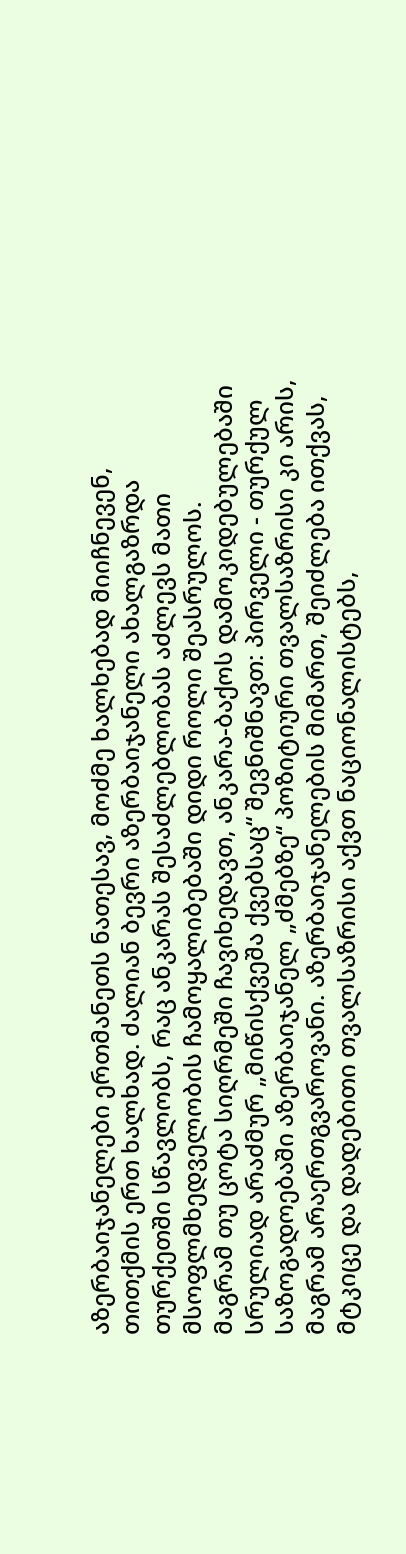აზერბაიჯანელები ერთმანეთს ნათესავ, მოძმე ხალხებად მიიჩნევენ, თითქმის ერთ ხალხად. ძალიან ბევრი აზერბაიჯანელი ახალგაზრდა თურქეთში სწავლობს, რაც ანკარას შესაძლებლობას აძლევს მათი მსოფლმხედველობის ჩამოყალიბებაში დიდი როლი შეასრულოს.
მაგრამ თუ ცოტა სიღრმეში ჩავიხედავთ, ანკარა-ბაქოს დამოკიდებულებაში სრულიად არაძმურ „მიწისქვეშა ქვებსაც“ შევნიშნავთ: პირველი - თურქულ საზოგადოებაში აზერბაიჯანელ „ძმებზე“ პოზიტიური თვალსაზრისი კი არის, მაგრამ არაერთგვაროვანი. აზერბაიჯანელების მიმართ, შეიძლება ითქვას, მტკიცე და დადებითი თვალსაზრისი აქვთ ნაციონალისტებს,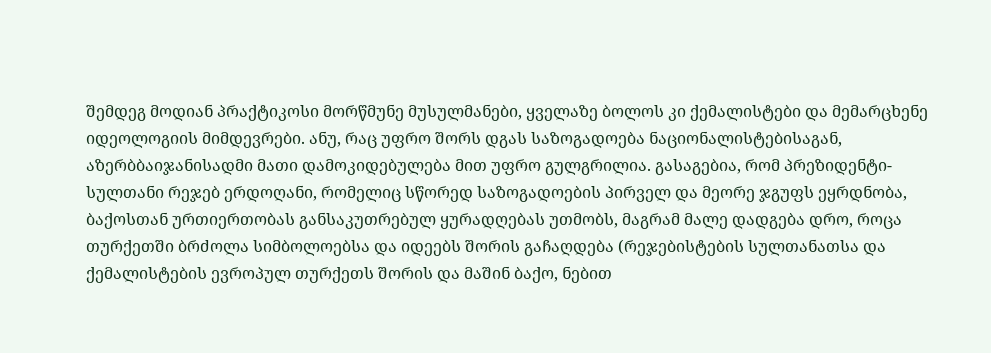შემდეგ მოდიან პრაქტიკოსი მორწმუნე მუსულმანები, ყველაზე ბოლოს კი ქემალისტები და მემარცხენე იდეოლოგიის მიმდევრები. ანუ, რაც უფრო შორს დგას საზოგადოება ნაციონალისტებისაგან, აზერბბაიჯანისადმი მათი დამოკიდებულება მით უფრო გულგრილია. გასაგებია, რომ პრეზიდენტი-სულთანი რეჯებ ერდოღანი, რომელიც სწორედ საზოგადოების პირველ და მეორე ჯგუფს ეყრდნობა, ბაქოსთან ურთიერთობას განსაკუთრებულ ყურადღებას უთმობს, მაგრამ მალე დადგება დრო, როცა თურქეთში ბრძოლა სიმბოლოებსა და იდეებს შორის გაჩაღდება (რეჯებისტების სულთანათსა და ქემალისტების ევროპულ თურქეთს შორის და მაშინ ბაქო, ნებით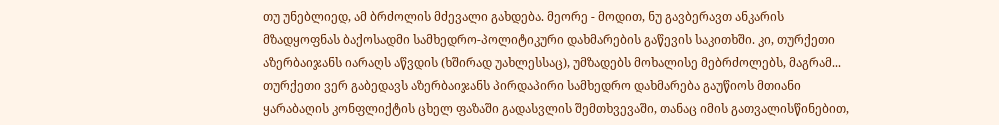თუ უნებლიედ, ამ ბრძოლის მძევალი გახდება. მეორე - მოდით, ნუ გავბერავთ ანკარის მზადყოფნას ბაქოსადმი სამხედრო-პოლიტიკური დახმარების გაწევის საკითხში. კი, თურქეთი აზერბაიჯანს იარაღს აწვდის (ხშირად უახლესსაც), უმზადებს მოხალისე მებრძოლებს, მაგრამ... თურქეთი ვერ გაბედავს აზერბაიჯანს პირდაპირი სამხედრო დახმარება გაუწიოს მთიანი ყარაბაღის კონფლიქტის ცხელ ფაზაში გადასვლის შემთხვევაში, თანაც იმის გათვალისწინებით,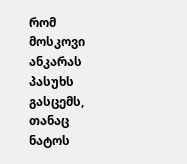რომ მოსკოვი ანკარას პასუხს გასცემს, თანაც ნატოს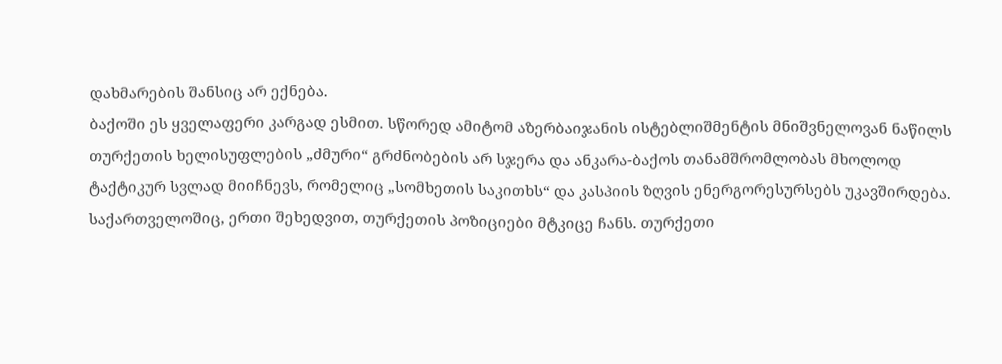დახმარების შანსიც არ ექნება.
ბაქოში ეს ყველაფერი კარგად ესმით. სწორედ ამიტომ აზერბაიჯანის ისტებლიშმენტის მნიშვნელოვან ნაწილს თურქეთის ხელისუფლების „ძმური“ გრძნობების არ სჯერა და ანკარა-ბაქოს თანამშრომლობას მხოლოდ ტაქტიკურ სვლად მიიჩნევს, რომელიც „სომხეთის საკითხს“ და კასპიის ზღვის ენერგორესურსებს უკავშირდება.
საქართველოშიც, ერთი შეხედვით, თურქეთის პოზიციები მტკიცე ჩანს. თურქეთი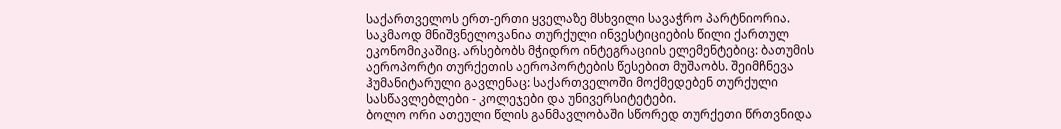საქართველოს ერთ-ერთი ყველაზე მსხვილი სავაჭრო პარტნიორია. საკმაოდ მნიშვნელოვანია თურქული ინვესტიციების წილი ქართულ ეკონომიკაშიც. არსებობს მჭიდრო ინტეგრაციის ელემენტებიც: ბათუმის აეროპორტი თურქეთის აეროპორტების წესებით მუშაობს. შეიმჩნევა ჰუმანიტარული გავლენაც: საქართველოში მოქმედებენ თურქული სასწავლებლები - კოლეჯები და უნივერსიტეტები.
ბოლო ორი ათეული წლის განმავლობაში სწორედ თურქეთი წრთვნიდა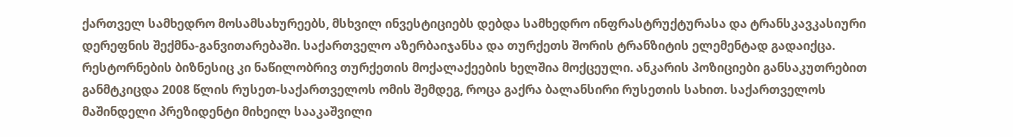ქართველ სამხედრო მოსამსახურეებს, მსხვილ ინვესტიციებს დებდა სამხედრო ინფრასტრუქტურასა და ტრანსკავკასიური დერეფნის შექმნა-განვითარებაში. საქართველო აზერბაიჯანსა და თურქეთს შორის ტრანზიტის ელემენტად გადაიქცა. რესტორნების ბიზნესიც კი ნაწილობრივ თურქეთის მოქალაქეების ხელშია მოქცეული. ანკარის პოზიციები განსაკუთრებით განმტკიცდა 2008 წლის რუსეთ-საქართველოს ომის შემდეგ, როცა გაქრა ბალანსირი რუსეთის სახით. საქართველოს მაშინდელი პრეზიდენტი მიხეილ სააკაშვილი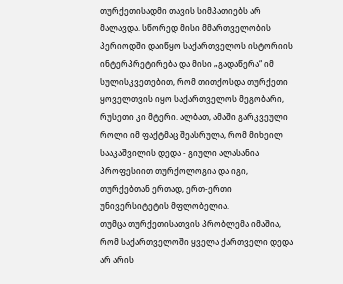თურქეთისადმი თავის სიმპათიებს არ მალავდა. სწორედ მისი მმართველობის პერიოდში დაიწყო საქართველოს ისტორიის ინტერპრეტირება და მისი „გადაწერა“ იმ სულისკვეთებით, რომ თითქოსდა თურქეთი ყოველთვის იყო საქართველოს მეგობარი, რუსეთი კი მტერი. ალბათ, ამაში გარკვეული როლი იმ ფაქტმაც შეასრულა, რომ მიხეილ სააკაშვილის დედა - გიული ალასანია პროფესიით თურქოლოგია და იგი, თურქებთან ერთად, ერთ-ერთი უნივერსიტეტის მფლობელია.
თუმცა თურქეთისათვის პრობლემა იმაშია, რომ საქართველოში ყველა ქართველი დედა არ არის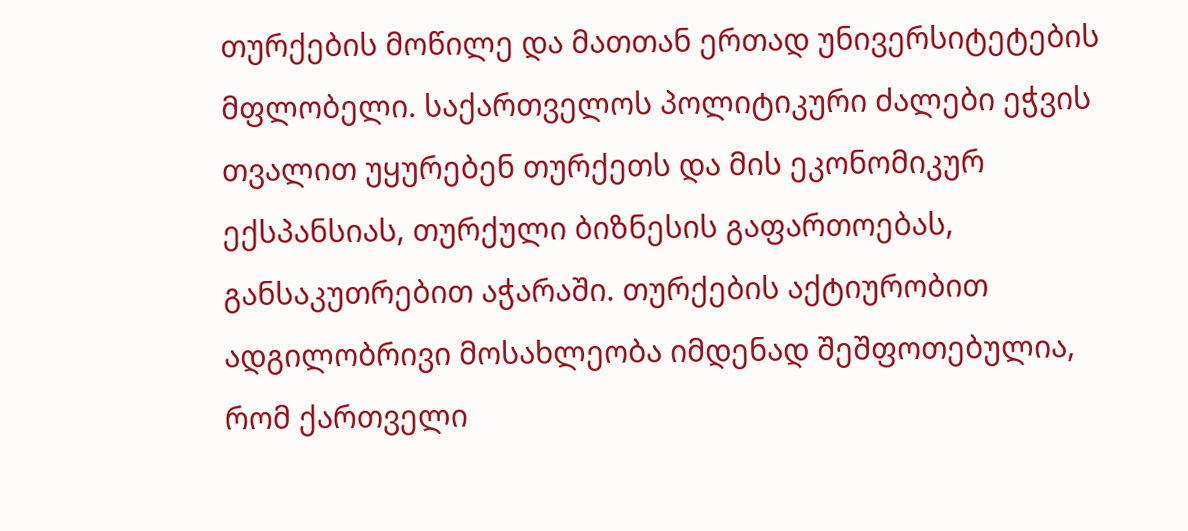თურქების მოწილე და მათთან ერთად უნივერსიტეტების მფლობელი. საქართველოს პოლიტიკური ძალები ეჭვის თვალით უყურებენ თურქეთს და მის ეკონომიკურ ექსპანსიას, თურქული ბიზნესის გაფართოებას, განსაკუთრებით აჭარაში. თურქების აქტიურობით ადგილობრივი მოსახლეობა იმდენად შეშფოთებულია, რომ ქართველი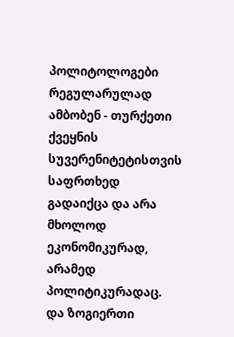პოლიტოლოგები რეგულარულად ამბობენ - თურქეთი ქვეყნის სუვერენიტეტისთვის საფრთხედ გადაიქცა და არა მხოლოდ ეკონომიკურად, არამედ პოლიტიკურადაც. და ზოგიერთი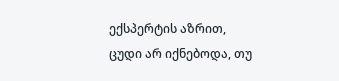ექსპერტის აზრით, ცუდი არ იქნებოდა, თუ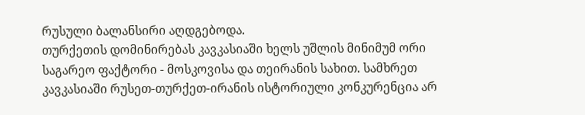რუსული ბალანსირი აღდგებოდა.
თურქეთის დომინირებას კავკასიაში ხელს უშლის მინიმუმ ორი საგარეო ფაქტორი - მოსკოვისა და თეირანის სახით. სამხრეთ კავკასიაში რუსეთ-თურქეთ-ირანის ისტორიული კონკურენცია არ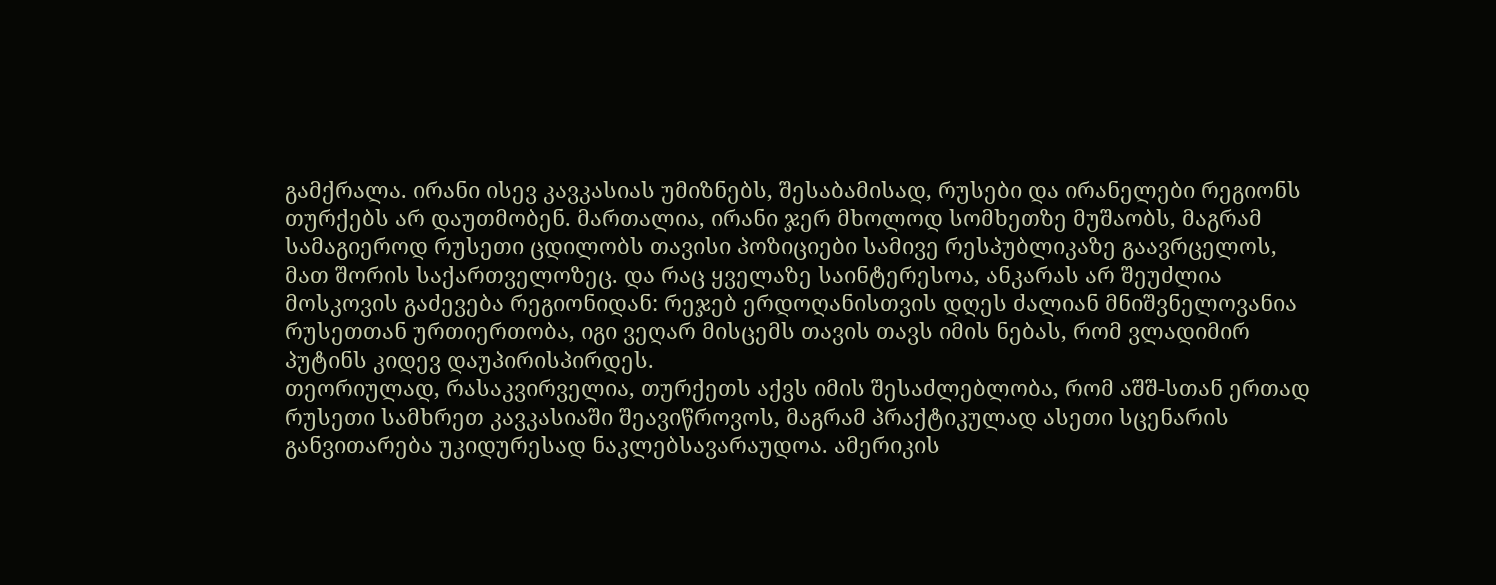გამქრალა. ირანი ისევ კავკასიას უმიზნებს, შესაბამისად, რუსები და ირანელები რეგიონს თურქებს არ დაუთმობენ. მართალია, ირანი ჯერ მხოლოდ სომხეთზე მუშაობს, მაგრამ სამაგიეროდ რუსეთი ცდილობს თავისი პოზიციები სამივე რესპუბლიკაზე გაავრცელოს, მათ შორის საქართველოზეც. და რაც ყველაზე საინტერესოა, ანკარას არ შეუძლია მოსკოვის გაძევება რეგიონიდან: რეჯებ ერდოღანისთვის დღეს ძალიან მნიშვნელოვანია რუსეთთან ურთიერთობა, იგი ვეღარ მისცემს თავის თავს იმის ნებას, რომ ვლადიმირ პუტინს კიდევ დაუპირისპირდეს.
თეორიულად, რასაკვირველია, თურქეთს აქვს იმის შესაძლებლობა, რომ აშშ-სთან ერთად რუსეთი სამხრეთ კავკასიაში შეავიწროვოს, მაგრამ პრაქტიკულად ასეთი სცენარის განვითარება უკიდურესად ნაკლებსავარაუდოა. ამერიკის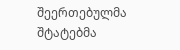შეერთებულმა შტატებმა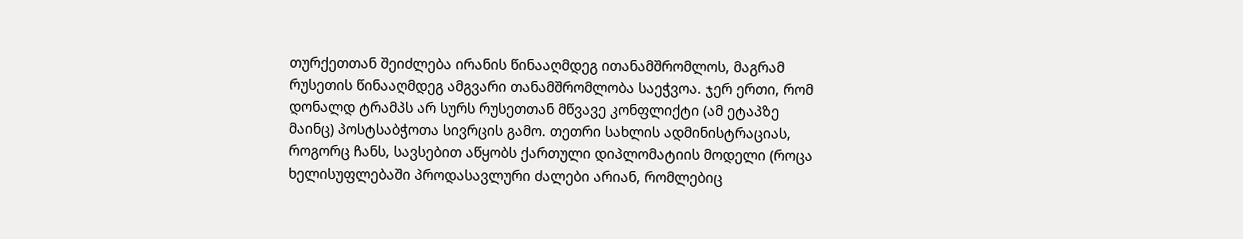თურქეთთან შეიძლება ირანის წინააღმდეგ ითანამშრომლოს, მაგრამ რუსეთის წინააღმდეგ ამგვარი თანამშრომლობა საეჭვოა. ჯერ ერთი, რომ დონალდ ტრამპს არ სურს რუსეთთან მწვავე კონფლიქტი (ამ ეტაპზე მაინც) პოსტსაბჭოთა სივრცის გამო. თეთრი სახლის ადმინისტრაციას, როგორც ჩანს, სავსებით აწყობს ქართული დიპლომატიის მოდელი (როცა ხელისუფლებაში პროდასავლური ძალები არიან, რომლებიც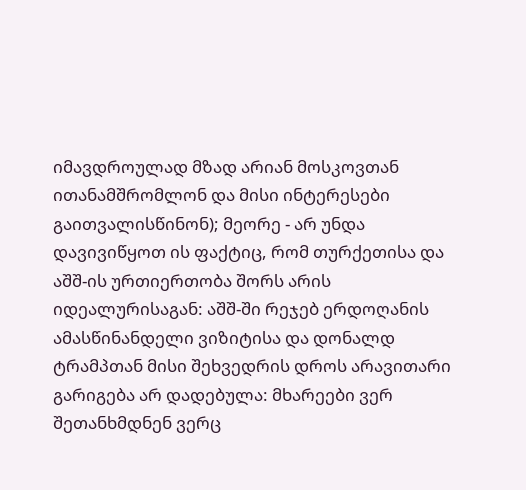იმავდროულად მზად არიან მოსკოვთან ითანამშრომლონ და მისი ინტერესები გაითვალისწინონ); მეორე - არ უნდა დავივიწყოთ ის ფაქტიც, რომ თურქეთისა და აშშ-ის ურთიერთობა შორს არის იდეალურისაგან: აშშ-ში რეჯებ ერდოღანის ამასწინანდელი ვიზიტისა და დონალდ ტრამპთან მისი შეხვედრის დროს არავითარი გარიგება არ დადებულა: მხარეები ვერ შეთანხმდნენ ვერც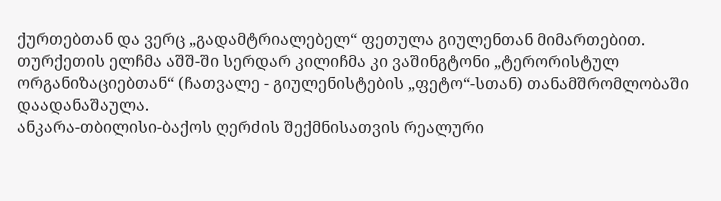ქურთებთან და ვერც „გადამტრიალებელ“ ფეთულა გიულენთან მიმართებით. თურქეთის ელჩმა აშშ-ში სერდარ კილიჩმა კი ვაშინგტონი „ტერორისტულ ორგანიზაციებთან“ (ჩათვალე - გიულენისტების „ფეტო“-სთან) თანამშრომლობაში დაადანაშაულა.
ანკარა-თბილისი-ბაქოს ღერძის შექმნისათვის რეალური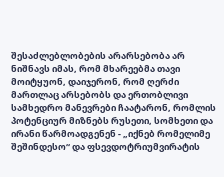შესაძლებლობების არარსებობა არ ნიშნავს იმას, რომ მხარეებმა თავი მოიტყუონ, დაიჯერონ, რომ ღერძი მართლაც არსებობს და ერთობლივი სამხედრო მანევრები ჩაატარონ, რომლის პოტენციურ მიზნებს რუსეთი, სომხეთი და ირანი წარმოადგენენ - „იქნებ რომელიმე შეშინდესო“ და ფსევდოტრიუმვირატის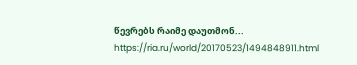წევრებს რაიმე დაუთმონ...
https://ria.ru/world/20170523/1494848911.html